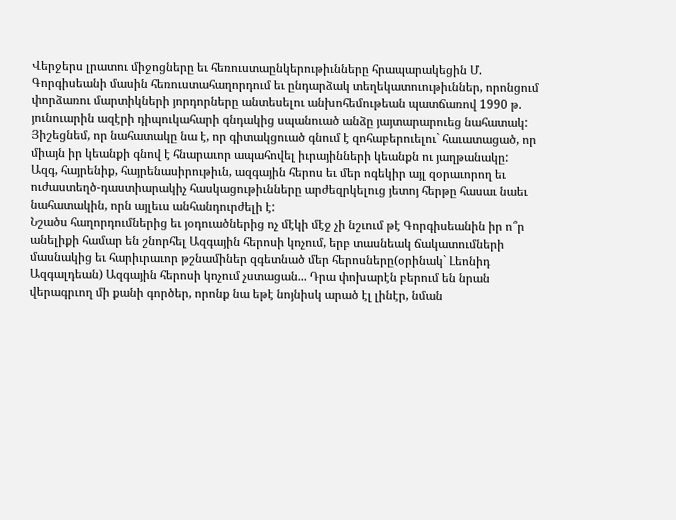Վերջերս լրատու միջոցները եւ հեռուստաընկերութիւնները հրապարակեցին Մ. Գորգիսեանի մասին հեռուստահաղորդում եւ ընդարձակ տեղեկատուութիւններ, որոնցում փորձառու մարտիկների յորդորները անտեսելու անխոհեմութեան պատճառով 1990 թ. յունուարին ազէրի դիպուկահարի գնդակից սպանուած անձը յայտարարուեց նահատակ: Յիշեցնեմ, որ նահատակը նա է, որ գիտակցուած գնում է զոհաբերուելու` հաւատացած, որ միայն իր կեանքի գնով է հնարաւոր ապահովել իւրայինների կեանքն ու յաղթանակը:
Ազգ, հայրենիք, հայրենասիրութիւն, ազգային հերոս եւ մեր ոգեկիր այլ զօրաւորող եւ ուժաստեղծ-դաստիարակիչ հասկացութիւնները արժեզրկելուց յետոյ հերթը հասաւ նաեւ նահատակին, որն այլեւս անհանդուրժելի է:
Նշածս հաղորդումներից եւ յօդուածներից ոչ մէկի մէջ չի նշւում թէ Գորգիսեանին իր ո՞ր անելիքի համար են շնորհել Ազգային հերոսի կոչում, երբ տասնեակ ճակատումների մասնակից եւ հարիւրաւոր թշնամիներ զգետնած մեր հերոսները(օրինակ` Լեոնիդ Ազգալդեան) Ազգային հերոսի կոչում չստացան... Դրա փոխարէն բերում են նրան վերագրւող մի քանի գործեր, որոնք նա եթէ նոյնիսկ արած էլ լինէր, նման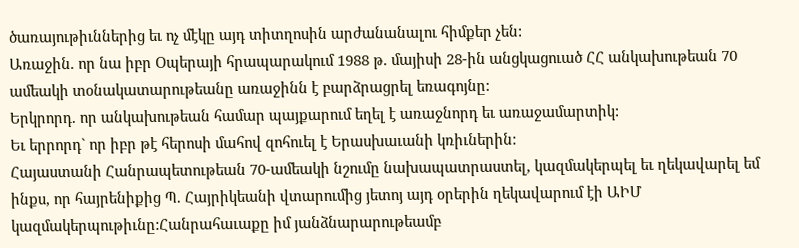ծառայութիւններից եւ ոչ մէկը այդ տիտղոսին արժանանալու հիմքեր չեն:
Առաջին. որ նա իբր Օպերայի հրապարակում 1988 թ. մայիսի 28-ին անցկացուած ՀՀ անկախութեան 70 ամեակի տօնակատարութեանը առաջինն է բարձրացրել եռագոյնը:
Երկրորդ. որ անկախութեան համար պայքարում եղել է առաջնորդ եւ առաջամարտիկ:
Եւ երրորդ` որ իբր թէ հերոսի մահով զոհուել է Երասխաւանի կռիւներին:
Հայաստանի Հանրապետութեան 70-ամեակի նշումը նախապատրաստել, կազմակերպել եւ ղեկավարել եմ ինքս, որ հայրենիքից Պ. Հայրիկեանի վտարումից յետոյ այդ օրերին ղեկավարում էի ԱԻՄ կազմակերպութիւնը:Հանրահաւաքը իմ յանձնարարութեամբ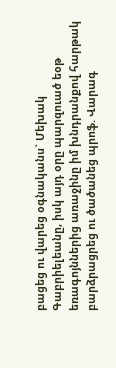բացեց ու վարեց օգնականս` Մեխակ Գաբրիելեանը, իսկ այդ օրը պարզուած եօթ եռագոյններից առաջինը իմ խնդրանքով հարթակ բարձրացրեց ու ծածանեց պրոֆ. Վարագ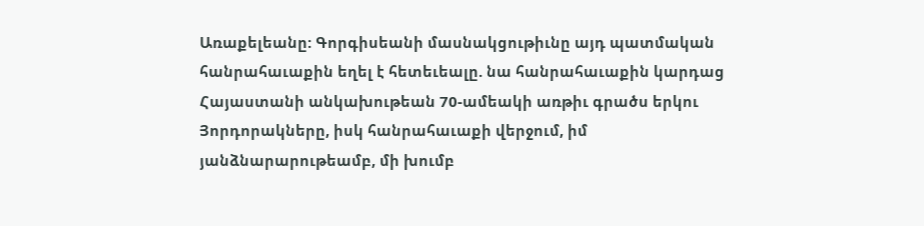Առաքելեանը: Գորգիսեանի մասնակցութիւնը այդ պատմական հանրահաւաքին եղել է հետեւեալը. նա հանրահաւաքին կարդաց Հայաստանի անկախութեան 70-ամեակի առթիւ գրածս երկու Յորդորակները, իսկ հանրահաւաքի վերջում, իմ յանձնարարութեամբ, մի խումբ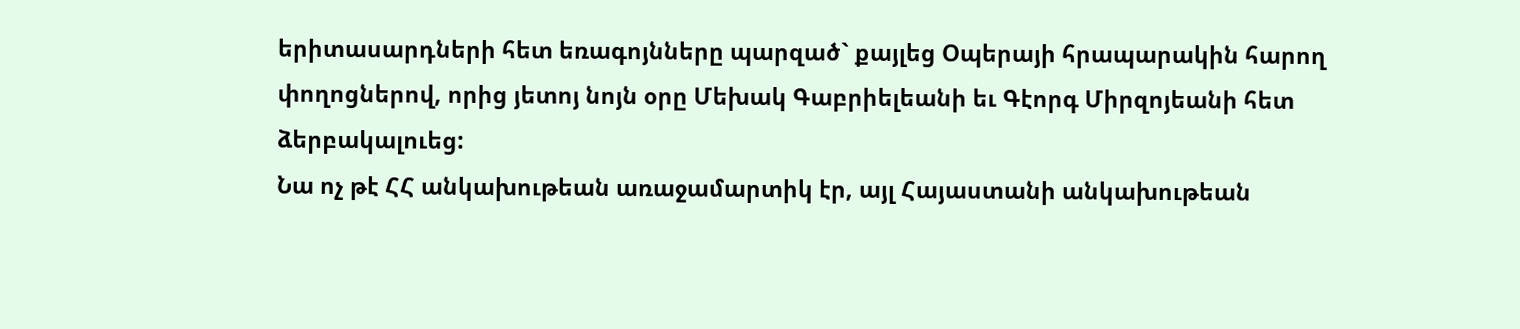երիտասարդների հետ եռագոյնները պարզած` քայլեց Օպերայի հրապարակին հարող փողոցներով, որից յետոյ նոյն օրը Մեխակ Գաբրիելեանի եւ Գէորգ Միրզոյեանի հետ ձերբակալուեց:
Նա ոչ թէ ՀՀ անկախութեան առաջամարտիկ էր, այլ Հայաստանի անկախութեան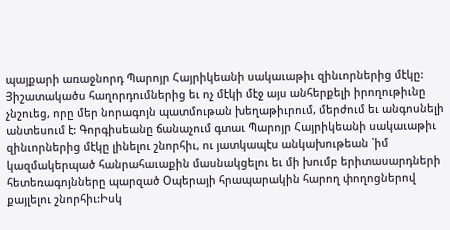պայքարի առաջնորդ Պարոյր Հայրիկեանի սակաւաթիւ զինւորներից մէկը: Յիշատակածս հաղորդումներից եւ ոչ մէկի մէջ այս անհերքելի իրողութիւնը չնշուեց, որը մեր նորագոյն պատմութան խեղաթիւրում, մերժում եւ անգոսնելի անտեսում է: Գորգիսեանը ճանաչում գտաւ Պարոյր Հայրիկեանի սակաւաթիւ զինւորներից մէկը լինելու շնորհիւ, ու յատկապէս անկախութեան `իմ կազմակերպած հանրահաւաքին մասնակցելու եւ մի խումբ երիտասարդների հետեռագոյնները պարզած Օպերայի հրապարակին հարող փողոցներով քայլելու շնորհիւ:Իսկ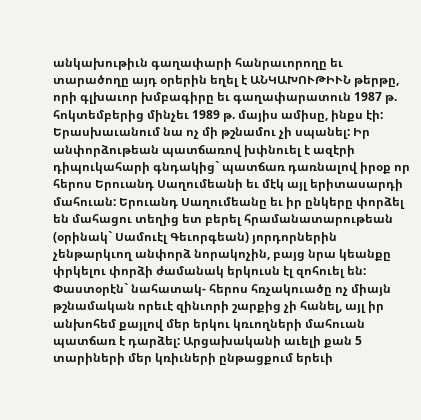անկախութիւն գաղափարի հանրաւորողը եւ տարածողը այդ օրերին եղել է ԱՆԿԱԽՈՒԹԻՒՆ թերթը, որի գլխաւոր խմբագիրը եւ գաղափարատուն 1987 թ. հոկտեմբերից մինչեւ 1989 թ. մայիս ամիսը, ինքս էի:
Երասխաւանում նա ոչ մի թշնամու չի սպանել: Իր անփորձութեան պատճառով խփնուել է ազէրի դիպուկահարի գնդակից` պատճառ դառնալով իրօք որ հերոս Երուանդ Սաղումեանի եւ մէկ այլ երիտասարդի մահուան: Երուանդ Սաղումեանը եւ իր ընկերը փորձել են մահացու տեղից ետ բերել հրամանատարութեան (օրինակ` Սամուէլ Գեւորգեան) յորդորներին չենթարկւող անփորձ նորակոչին, բայց նրա կեանքը փրկելու փորձի ժամանակ երկուսն էլ զոհուել են: Փաստօրէն` նահատակ- հերոս հռչակուածը ոչ միայն թշնամական որեւէ զինւորի շարքից չի հանել, այլ իր անխոհեմ քայլով մեր երկու կռւողների մահուան պատճառ է դարձել: Արցախականի աւելի քան 5 տարիների մեր կռիւների ընթացքում երեւի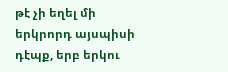թէ չի եղել մի երկրորդ այսպիսի դէպք, երբ երկու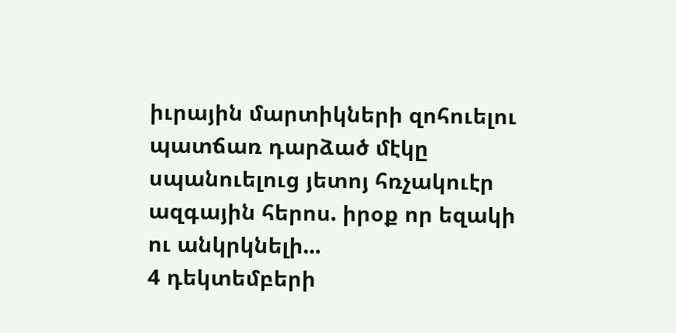իւրային մարտիկների զոհուելու պատճառ դարձած մէկը սպանուելուց յետոյ հռչակուէր ազգային հերոս. իրօք որ եզակի ու անկրկնելի...
4 դեկտեմբերի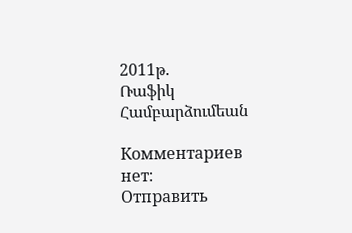2011թ.
Ռաֆիկ Համբարձումեան

Комментариев нет:
Отправить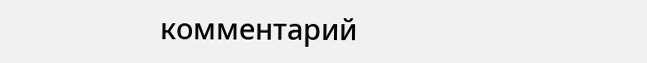комментарий